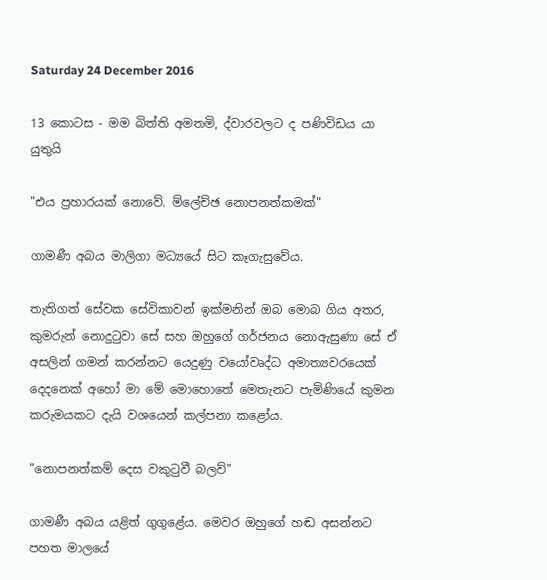Saturday 24 December 2016

13 කොටස - මම බිත්ති අමතමි, ද්වාරවලට ද පණිවිඩය යා යුතුයි

"එය ප්‍රහාරයක්‌ නොවේ. ම්ලේච්ඡ නොපනත්කමක්‌"

ගාමණී අබය මාලිගා මධ්‍යයේ සිට කෑගැසුවේය.

තැතිගත් සේවක සේවිකාවන් ඉක්‌මනින් ඔබ මොබ ගිය අතර, කුමරුන් නොදුටුවා සේ සහ ඔහුගේ ගර්ජනය නොඇසුණා සේ ඒ අසලින් ගමන් කරන්නට යෙදුණු වයෝවෘද්ධ අමාත්‍යවරයෙක්‌ දෙදනෙක්‌ අහෝ මා මේ මොහොතේ මෙතැනට පැමිණියේ කුමන කරුමයකට දැයි වශයෙන් කල්පනා කළෝය.

"නොපනත්කම් දෙස වකුටුවී බලව්"

ගාමණී අබය යළිත් ගුගුළේය. මෙවර ඔහුගේ හඬ අසන්නට පහත මාලයේ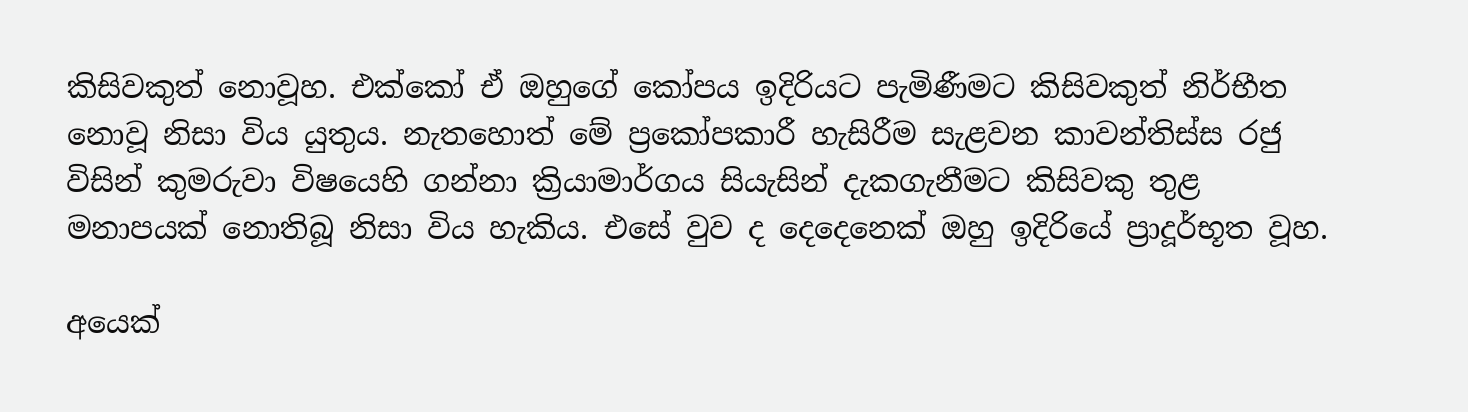කිසිවකුත් නොවූහ. එක්‌කෝ ඒ ඔහුගේ කෝපය ඉදිරියට පැමිණීමට කිසිවකුත් නිර්භීත නොවූ නිසා විය යුතුය. නැතහොත් මේ ප්‍රකෝපකාරී හැසිරීම සැළවන කාවන්තිස්‌ස රජු විසින් කුමරුවා විෂයෙහි ගන්නා ක්‍රියාමාර්ගය සියැසින් දැකගැනීමට කිසිවකු තුළ මනාපයක්‌ නොතිබූ නිසා විය හැකිය. එසේ වුව ද දෙදෙනෙක්‌ ඔහු ඉදිරියේ ප්‍රාදූර්භූත වූහ.

අයෙක්‌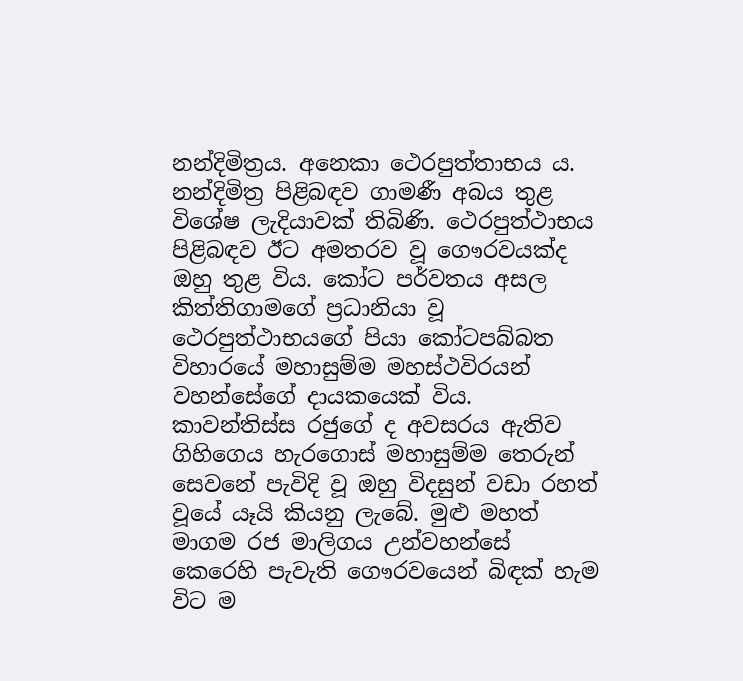නන්දිමිත්‍රය. අනෙකා ථෙරපුත්තාභය ය. නන්දිමිත්‍ර පිළිබඳව ගාමණී අබය තුළ විශේෂ ලැදියාවක්‌ තිබිණි. ථෙරපුත්ථාභය පිළිබඳව ඊට අමතරව වූ ගෞරවයක්‌ද ඔහු තුළ විය. කෝට පර්වතය අසල කිත්තිගාමගේ ප්‍රධානියා වූ ථෙරපුත්ථාභයගේ පියා කෝටපබ්බත විහාරයේ මහාසුම්ම මහස්‌ථවිරයන් වහන්සේගේ දායකයෙක්‌ විය. කාවන්තිස්‌ස රජුගේ ද අවසරය ඇතිව ගිහිගෙය හැරගොස්‌ මහාසුම්ම තෙරුන් සෙවනේ පැවිදි වූ ඔහු විදසුන් වඩා රහත් වූයේ යෑයි කියනු ලැබේ. මුළු මහත් මාගම රජ මාලිගය උන්වහන්සේ කෙරෙහි පැවැති ගෞරවයෙන් බිඳක්‌ හැම විට ම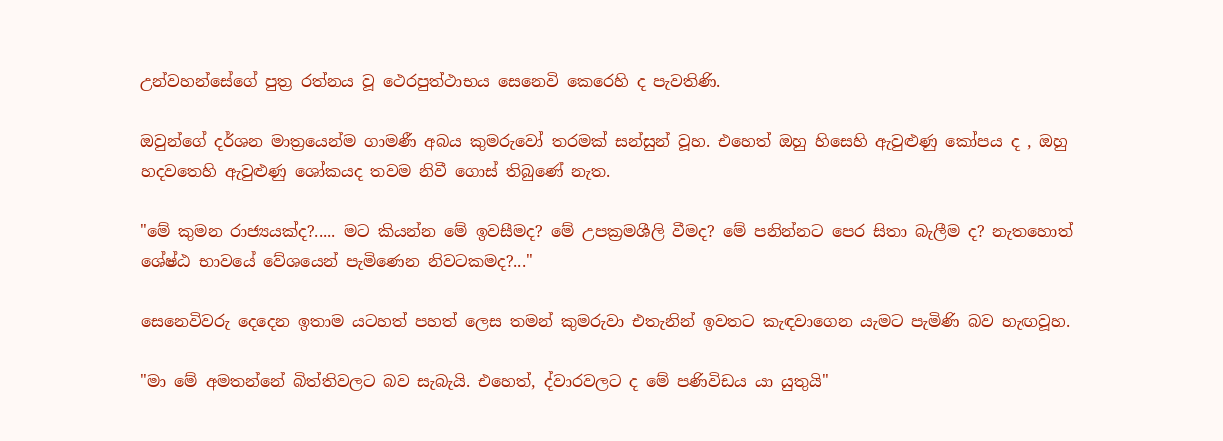උන්වහන්සේගේ පුත්‍ර රත්නය වූ ථෙරපුත්ථාභය සෙනෙවි කෙරෙහි ද පැවතිණි.

ඔවුන්ගේ දර්ශන මාත්‍රයෙන්ම ගාමණී අබය කුමරුවෝ තරමක්‌ සන්සුන් වූහ. එහෙත් ඔහු හිසෙහි ඇවුළුණු කෝපය ද , ඔහු හදවතෙහි ඇවුළුණු ශෝකයද තවම නිවී ගොස්‌ තිබුණේ නැත.

"මේ කුමන රාජ්‍යයක්‌ද?..... මට කියන්න මේ ඉවසීමද? මේ උපක්‍රමශීලි වීමද? මේ පනින්නට පෙර සිතා බැලීම ද? නැතහොත් ශේෂ්ඨ භාවයේ වේශයෙන් පැමිණෙන නිවටකමද?..."

සෙනෙවිවරු දෙදෙන ඉතාම යටහත් පහත් ලෙස තමන් කුමරුවා එතැනින් ඉවතට කැඳවාගෙන යැමට පැමිණි බව හැඟවූහ.

"මා මේ අමතන්නේ බිත්තිවලට බව සැබැයි. එහෙත්, ද්වාරවලට ද මේ පණිවිඩය යා යුතුයි"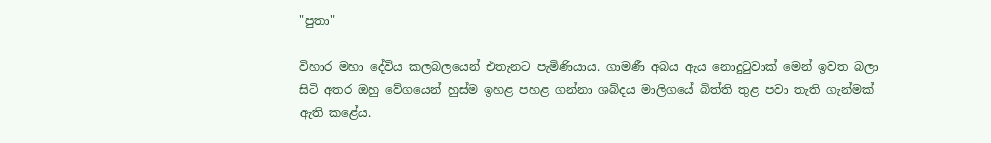"පුතා"

විහාර මහා දේවිය කලබලයෙන් එතැනට පැමිණියාය. ගාමණී අබය ඇය නොදුටුවාක්‌ මෙන් ඉවත බලා සිටි අතර ඔහු වේගයෙන් හුස්‌ම ඉහළ පහළ ගන්නා ශබ්දය මාලිගයේ බිත්ති තුළ පවා තැති ගැන්මක්‌ ඇති කළේය.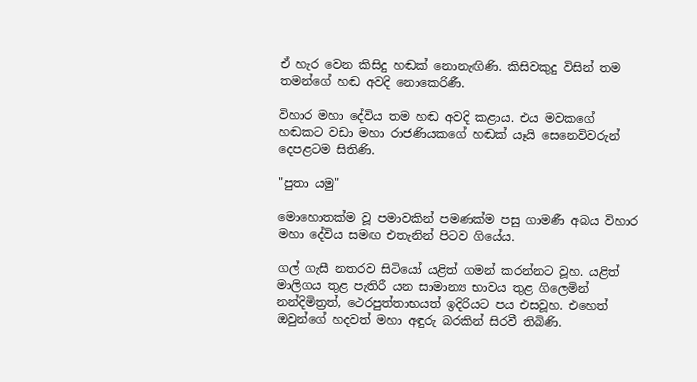ඒ හැර වෙන කිසිදු හඬක්‌ නොනැඟිණි. කිසිවකුදු විසින් තම තමන්ගේ හඬ අවදි නොකෙරිණී.

විහාර මහා දේවිය තම හඬ අවදි කළාය. එය මවකගේ හඬකට වඩා මහා රාජණියකගේ හඬක්‌ යෑයි සෙනෙවිවරුන් දෙපළටම සිතිණි.

"පුතා යමු"

මොහොතක්‌ම වූ පමාවකින් පමණක්‌ම පසු ගාමණී අබය විහාර මහා දේවිය සමඟ එතැනින් පිටව ගියේය.

ගල් ගැසී නතරව සිටියෝ යළිත් ගමන් කරන්නට වූහ. යළිත් මාලිගය තුළ පැතිරී යන සාමාන්‍ය භාවය තුළ ගිලෙමින් නන්දිමිත්‍රත්, ථෙරපුත්තාභයත් ඉදිරියට පය එසවූහ. එහෙත් ඔවුන්ගේ හදවත් මහා අඳුරු බරකින් සිරවී තිබිණි.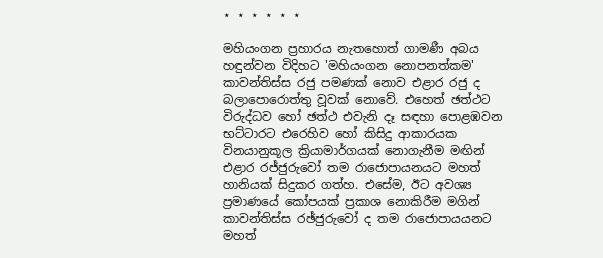⋆ ⋆ ⋆ ⋆ ⋆ ⋆

මහියංගන ප්‍රහාරය නැතහොත් ගාමණී අබය හඳුන්වන විදිහට 'මහියංගන නොපනත්කම' කාවන්තිස්‌ස රජු පමණක්‌ නොව එළාර රජු ද බලාපොරොත්තු වූවක්‌ නොවේ. එහෙත් ඡත්ථට විරුද්ධව හෝ ඡත්ථ එවැනි දෑ සඳහා පොළඹවන භට්‌ටාරට එරෙහිව හෝ කිසිදු ආකාරයක විනයානුකූල ක්‍රියාමාර්ගයක්‌ නොගැනීම මඟින් එළාර රජ්ජුරුවෝ තම රාජොපායනයට මහත් හානියක්‌ සිදුකර ගත්හ. එසේම, ඊට අවශ්‍ය ප්‍රමාණයේ කෝපයක්‌ ප්‍රකාශ නොකිරීම මගින් කාවන්තිස්‌ස රඡ්ජුරුවෝ ද තම රාජොපායයනට මහත්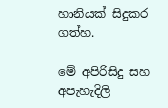හානියක්‌ සිදුකර ගත්හ.

මේ අපිරිසිදු සහ අපැහැදිලි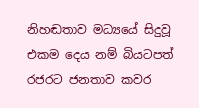නිහඬතාව මධ්‍යයේ සිදුවූ එකම දෙය නම් බියටපත් රජරට ජනතාව කවර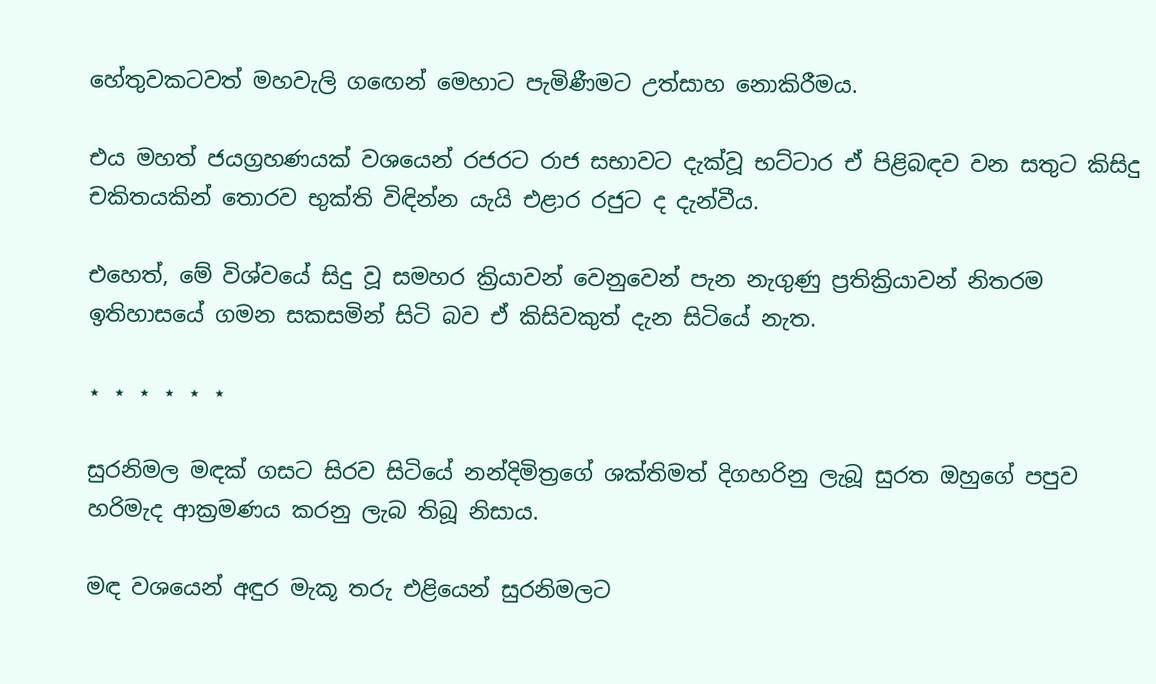හේතුවකටවත් මහවැලි ගඟෙන් මෙහාට පැමිණීමට උත්සාහ නොකිරීමය.

එය මහත් ජයග්‍රහණයක්‌ වශයෙන් රජරට රාජ සභාවට දැක්‌වූ භට්‌ටාර ඒ පිළිබඳව වන සතුට කිසිදු චකිතයකින් තොරව භුක්‌ති විඳින්න යැයි එළාර රජුට ද දැන්වීය.

එහෙත්, මේ විශ්වයේ සිදු වූ සමහර ක්‍රියාවන් වෙනුවෙන් පැන නැගුණු ප්‍රතික්‍රියාවන් නිතරම ඉතිහාසයේ ගමන සකසමින් සිටි බව ඒ කිසිවකුත් දැන සිටියේ නැත.

⋆ ⋆ ⋆ ⋆ ⋆ ⋆

සුරනිමල මඳක්‌ ගසට සිරව සිටියේ නන්දිමිත්‍රගේ ශක්‌තිමත් දිගහරිනු ලැබූ සුරත ඔහුගේ පපුව හරිමැද ආක්‍රමණය කරනු ලැබ තිබූ නිසාය.

මඳ වශයෙන් අඳුර මැකූ තරු එළියෙන් සුරනිමලට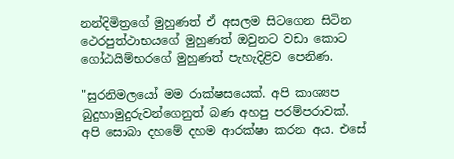නන්දිමිත්‍රගේ මුහුණත් ඒ අසලම සිටගෙන සිටින ථෙරපුත්ථාභයගේ මුහුණත් ඔවුනට වඩා කොට ගෝඨයිම්භරගේ මුහුණත් පැහැදිළිව පෙනිණ.

"සුරනිමලයෝ මම රාක්‌ෂසයෙක්‌. අපි කාශ්‍යප බුදුහාමුදුරුවන්ගෙනුත් බණ අහපු පරම්පරාවක්‌. අපි සොබා දහමේ දහම ආරක්‌ෂා කරන අය. එසේ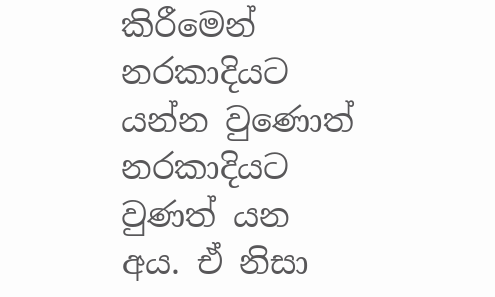කිරීමෙන් නරකාදියට යන්න වුණොත් නරකාදියට වුණත් යන අය. ඒ නිසා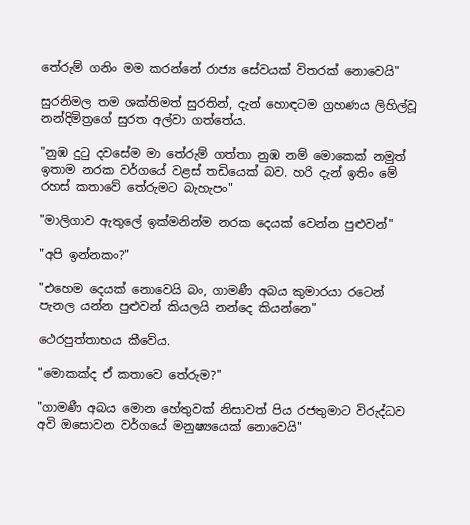තේරුම් ගනිං මම කරන්නේ රාජ්‍ය සේවයක්‌ විතරක්‌ නොවෙයි"

සුරනිමල තම ශක්‌තිමත් සුරතින්, දැන් හොඳටම ග්‍රහණය ලිහිල්වූ නන්දිමිත්‍රගේ සුරත අල්වා ගත්තේය.

"නුඹ දුටු දවසේම මා තේරුම් ගත්තා නුඹ නම් මොකෙක්‌ නමුත් ඉතාම නරක වර්ගයේ වළස්‌ තඩියෙක්‌ බව. හරි දැන් ඉතිං මේ රහස්‌ කතාවේ තේරුමට බැහැපං"

"මාලිගාව ඇතුලේ ඉක්‌මනින්ම නරක දෙයක්‌ වෙන්න පුළුවන්"

"අපි ඉන්නකං?"

"එහෙම දෙයක්‌ නොවෙයි බං, ගාමණී අබය කුමාරයා රටෙන් පැනල යන්න පුළුවන් කියලයි නන්දෙ කියන්නෙ"

ථෙරපුත්තාභය කීවේය.

"මොකක්‌ද ඒ කතාවෙ තේරුම?"

"ගාමණී අබය මොන හේතුවක්‌ නිසාවත් පිය රජතුමාට විරුද්ධව අවි ඔසොවන වර්ගයේ මනුෂ්‍යයෙක්‌ නොවෙයි"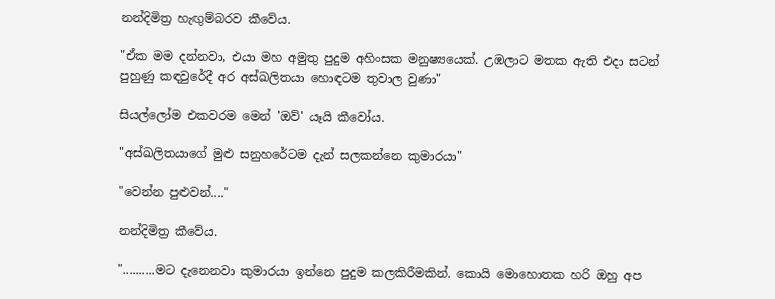නන්දිමිත්‍ර හැඟුම්බරව කීවේය.

"ඒක මම දන්නවා, එයා මහ අමුතු පුදුම අහිංසක මනුෂ්‍යයෙක්‌. උඹලාට මතක ඇති එදා සටන් පුහුණු කඳවුරේදී අර අස්‌ඛලිතයා හොඳටම තුවාල වුණා"

සියල්ලෝම එකවරම මෙන් 'ඔව්' යෑයි කීවෝය.

"අස්‌ඛලිතයාගේ මුළු සනුහරේටම දැන් සලකන්නෙ කුමාරයා"

"වෙන්න පුළුවන්...."

නන්දිමිත්‍ර කීවේය.

"..........මට දැනෙනවා කුමාරයා ඉන්නෙ පුදුම කලකිරීමකින්. කොයි මොහොතක හරි ඔහු අප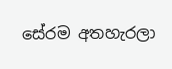සේරම අතහැරලා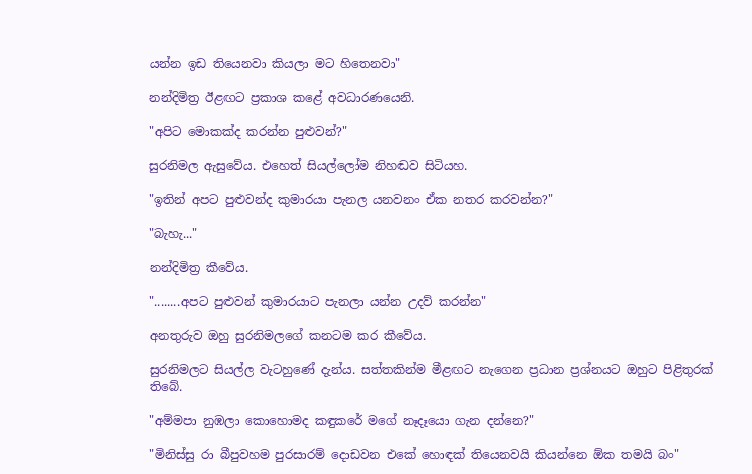යන්න ඉඩ තියෙනවා කියලා මට හිතෙනවා"

නන්දිමිත්‍ර ඊළඟට ප්‍රකාශ කළේ අවධාරණයෙනි.

"අපිට මොකක්‌ද කරන්න පුළුවන්?"

සුරනිමල ඇසුවේය. එහෙත් සියල්ලෝම නිහඬව සිටියහ.

"ඉතින් අපට පුළුවන්ද කුමාරයා පැනල යනවනං ඒක නතර කරවන්න?"

"බැහැ..."

නන්දිමිත්‍ර කීවේය.

"........අපට පුළුවන් කුමාරයාට පැනලා යන්න උදව් කරන්න"

අනතුරුව ඔහු සුරනිමලගේ කනටම කර කීවේය.

සුරනිමලට සියල්ල වැටහුණේ දැන්ය. සත්තකින්ම මීළඟට නැගෙන ප්‍රධාන ප්‍රශ්නයට ඔහුට පිළිතුරක්‌ තිබේ.

"අම්මපා නුඹලා කොහොමද කඳුකරේ මගේ නෑදෑයො ගැන දන්නෙ?"

"මිනිස්‌සු රා බීපුවහම පුරසාරම් දොඩවන එකේ හොඳක්‌ තියෙනවයි කියන්නෙ ඕක තමයි බං"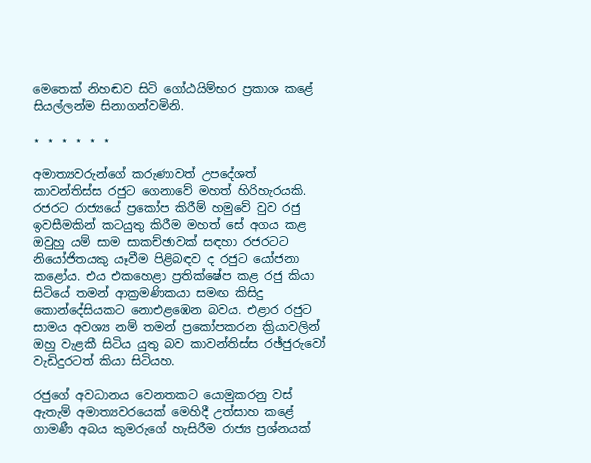මෙතෙක්‌ නිහඬව සිටි ගෝඨයිම්භර ප්‍රකාශ කළේ සියල්ලන්ම සිනාගන්වමිනි.

⋆ ⋆ ⋆ ⋆ ⋆ ⋆

අමාත්‍යවරුන්ගේ කරුණාවත් උපදේශත් කාවන්තිස්‌ස රජුට ගෙනාවේ මහත් හිරිහැරයකි. රජරට රාජ්‍යයේ ප්‍රකෝප කිරීම් හමුවේ වුව රජු ඉවසීමකින් කටයුතු කිරීම මහත් සේ අගය කළ ඔවුහු යම් සාම සාකච්ඡාවක්‌ සඳහා රජරටට නියෝජිතයකු යෑවීම පිළිබඳව ද රජුට යෝජනා කළෝය. එය එකහෙළා ප්‍රතික්‌ෂේප කළ රජු කියා සිටියේ තමන් ආක්‍රමණිකයා සමඟ කිසිදු කොන්දේසියකට නොඑළඹෙන බවය. එළාර රජුට සාමය අවශ්‍ය නම් තමන් ප්‍රකෝපකරන ක්‍රියාවලින් ඔහු වැළකී සිටිය යුතු බව කාවන්තිස්‌ස රඡ්ජුරුවෝ වැඩිදුරටත් කියා සිටියහ.

රජුගේ අවධානය වෙනතකට යොමුකරනු වස්‌ ඇතැම් අමාත්‍යවරයෙක්‌ මෙහිදී උත්සාහ කළේ ගාමණී අබය කුමරුගේ හැසිරීම රාජ්‍ය ප්‍රශ්නයක්‌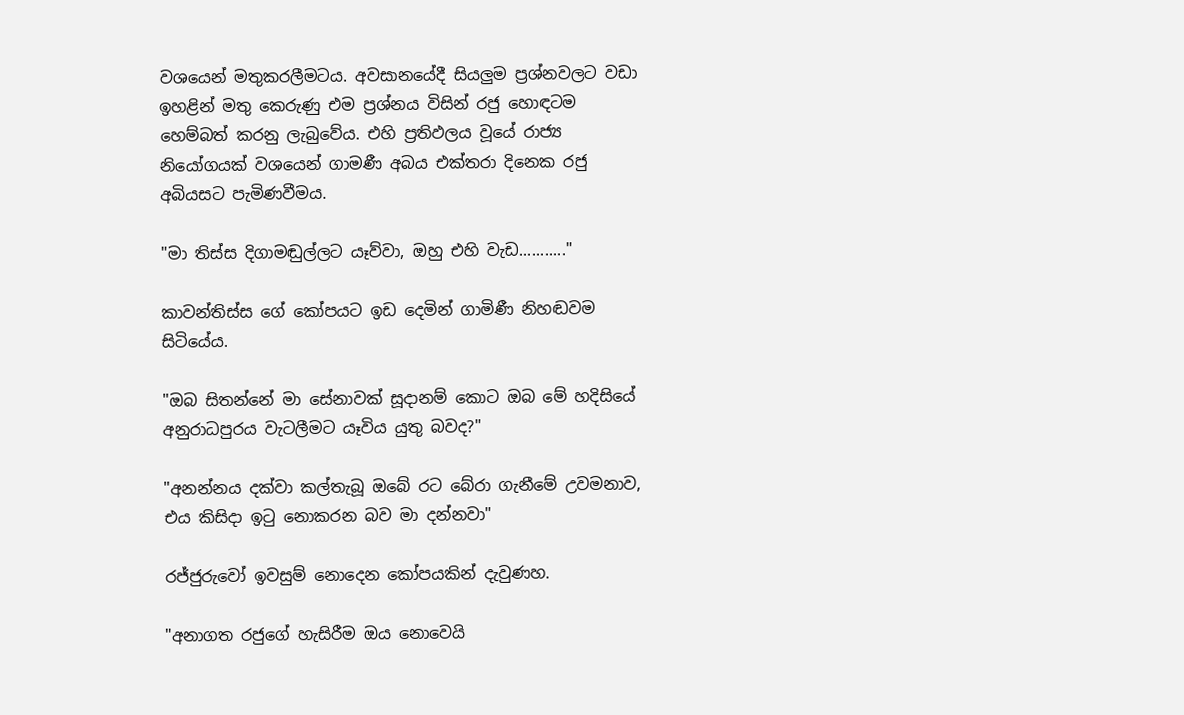වශයෙන් මතුකරලීමටය. අවසානයේදී සියලුම ප්‍රශ්නවලට වඩා ඉහළින් මතු කෙරුණු එම ප්‍රශ්නය විසින් රජු හොඳටම හෙම්බත් කරනු ලැබුවේය. එහි ප්‍රතිඵලය වූයේ රාජ්‍ය නියෝගයක්‌ වශයෙන් ගාමණී අබය එක්‌තරා දිනෙක රජු අබියසට පැමිණවීමය.

"මා තිස්‌ස දිගාමඬුල්ලට යෑව්වා, ඔහු එහි වැඩ..........."

කාවන්තිස්‌ස ගේ කෝපයට ඉඩ දෙමින් ගාමිණී නිහඬවම සිටියේය.

"ඔබ සිතන්නේ මා සේනාවක්‌ සූදානම් කොට ඔබ මේ හදිසියේ අනුරාධපුරය වැටලීමට යෑවිය යුතු බවද?"

"අනන්නය දක්‌වා කල්තැබූ ඔබේ රට බේරා ගැනීමේ උවමනාව, එය කිසිදා ඉටු නොකරන බව මා දන්නවා"

රජ්ජුරුවෝ ඉවසුම් නොදෙන කෝපයකින් දැවුණහ.

"අනාගත රජුගේ හැසිරීම ඔය නොවෙයි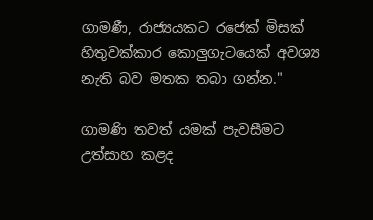ගාමණී, රාජ්‍යයකට රජෙක්‌ මිසක්‌ හිතුවක්‌කාර කොලුගැටයෙක්‌ අවශ්‍ය නැති බව මතක තබා ගන්න."

ගාමණි තවත් යමක්‌ පැවසීමට උත්සාහ කළද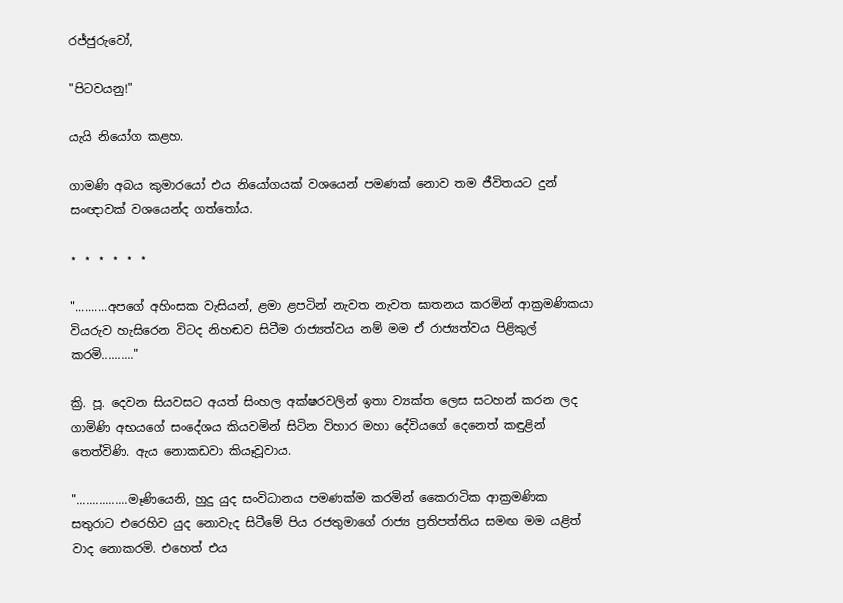රජ්ජුරුවෝ,

"පිටවයනු!"

යැයි නියෝග කළහ.

ගාමණි අබය කුමාරයෝ එය නියෝගයක්‌ වශයෙන් පමණක්‌ නොව තම ජීවිතයට දුන් සංඥාවක්‌ වශයෙන්ද ගත්තෝය.

⋆ ⋆ ⋆ ⋆ ⋆ ⋆

"..........අපගේ අහිංසක වැසියන්, ළමා ළපටින් නැවත නැවත ඝාතනය කරමින් ආක්‍රමණිකයා වියරුව හැසිරෙන විටද නිහඬව සිටීම රාජ්‍යත්වය නම් මම ඒ රාජ්‍යත්වය පිළිකුල් කරමි.........."

ක්‍රි. පූ. දෙවන සියවසට අයත් සිංහල අක්‌ෂරවලින් ඉතා ව්‍යක්‌ත ලෙස සටහන් කරන ලද ගාමිණි අභයගේ සංදේශය කියවමින් සිටින විහාර මහා දේවියගේ දෙනෙත් කඳුළින් තෙත්විණි. ඇය නොකඩවා කියෑවූවාය.

"................මෑණියෙනි, හුදු යුද සංවිධානය පමණක්‌ම කරමින් කෛරාටික ආක්‍රමණික සතුරාට එරෙහිව යුද නොවැද සිටීමේ පිය රජතුමාගේ රාජ්‍ය ප්‍රතිපත්තිය සමඟ මම යළිත් වාද නොකරමි. එහෙත් එය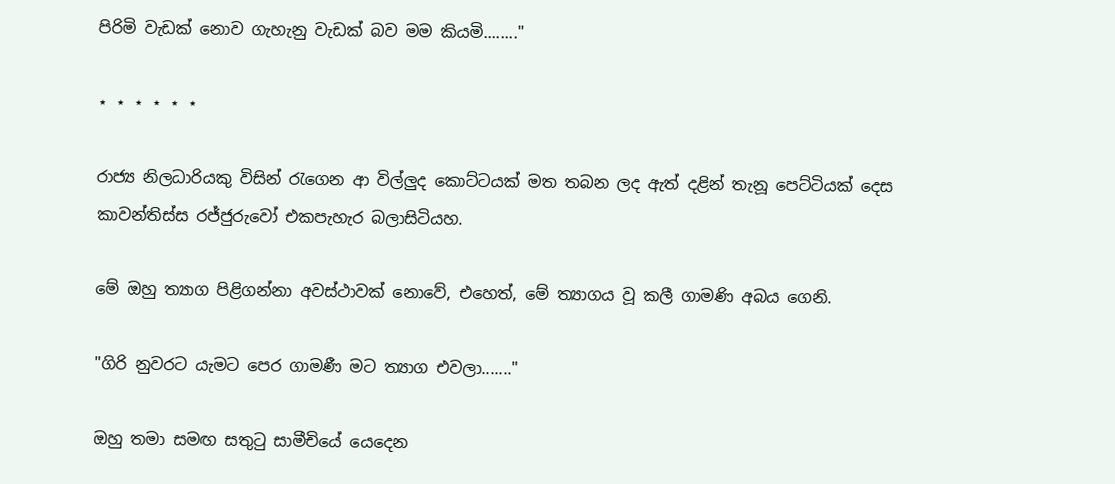පිරිමි වැඩක්‌ නොව ගැහැනු වැඩක්‌ බව මම කියමි........"

⋆ ⋆ ⋆ ⋆ ⋆ ⋆

රාජ්‍ය නිලධාරියකු විසින් රැගෙන ආ විල්ලුද කොට්‌ටයක්‌ මත තබන ලද ඇත් දළින් තැනූ පෙට්‌ටියක්‌ දෙස කාවන්තිස්‌ස රජ්ජුරුවෝ එකපැහැර බලාසිටියහ.

මේ ඔහු ත්‍යාග පිළිගන්නා අවස්‌ථාවක්‌ නොවේ, එහෙත්, මේ ත්‍යාගය වූ කලී ගාමණි අබය ගෙනි.

"ගිරි නුවරට යැමට පෙර ගාමණී මට ත්‍යාග එවලා......."

ඔහු තමා සමඟ සතුටු සාමීචියේ යෙදෙන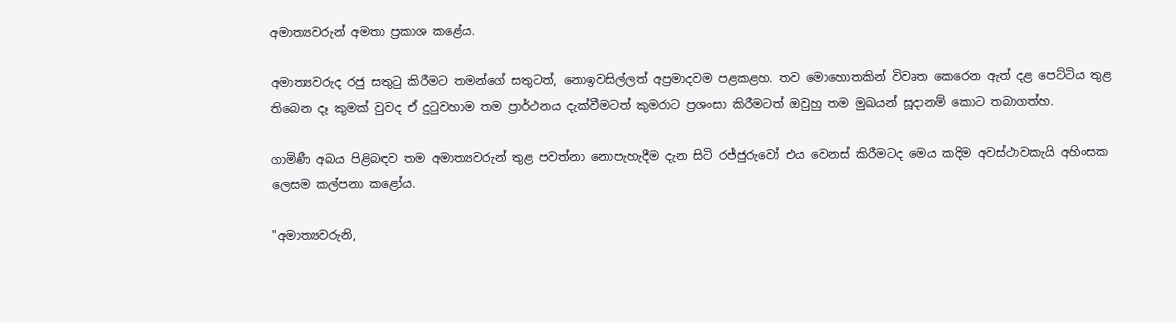අමාත්‍යවරුන් අමතා ප්‍රකාශ කළේය.

අමාත්‍යවරුද රජු සතුටු කිරීමට තමන්ගේ සතුටත්, නොඉවසිල්ලත් අප්‍රමාදවම පළකළහ. තව මොහොතකින් විවෘත කෙරෙන ඇත් දළ පෙට්‌ටිය තුළ තිබෙන දෑ කුමක්‌ වුවද ඒ දුටුවහාම තම ප්‍රාර්ථනය දැක්‌වීමටත් කුමරාට ප්‍රශංසා කිරීමටත් ඔවුහු තම මුඛයන් සූදානම් කොට තබාගත්හ.

ගාමිණී අබය පිළිබඳව තම අමාත්‍යවරුන් තුළ පවත්නා නොපැහැදීම දැන සිටි රජ්ජුරුවෝ එය වෙනස්‌ කිරීමටද මෙය කදිම අවස්‌ථාවකැයි අහිංසක ලෙසම කල්පනා කළෝය.

"අමාත්‍යවරුනි,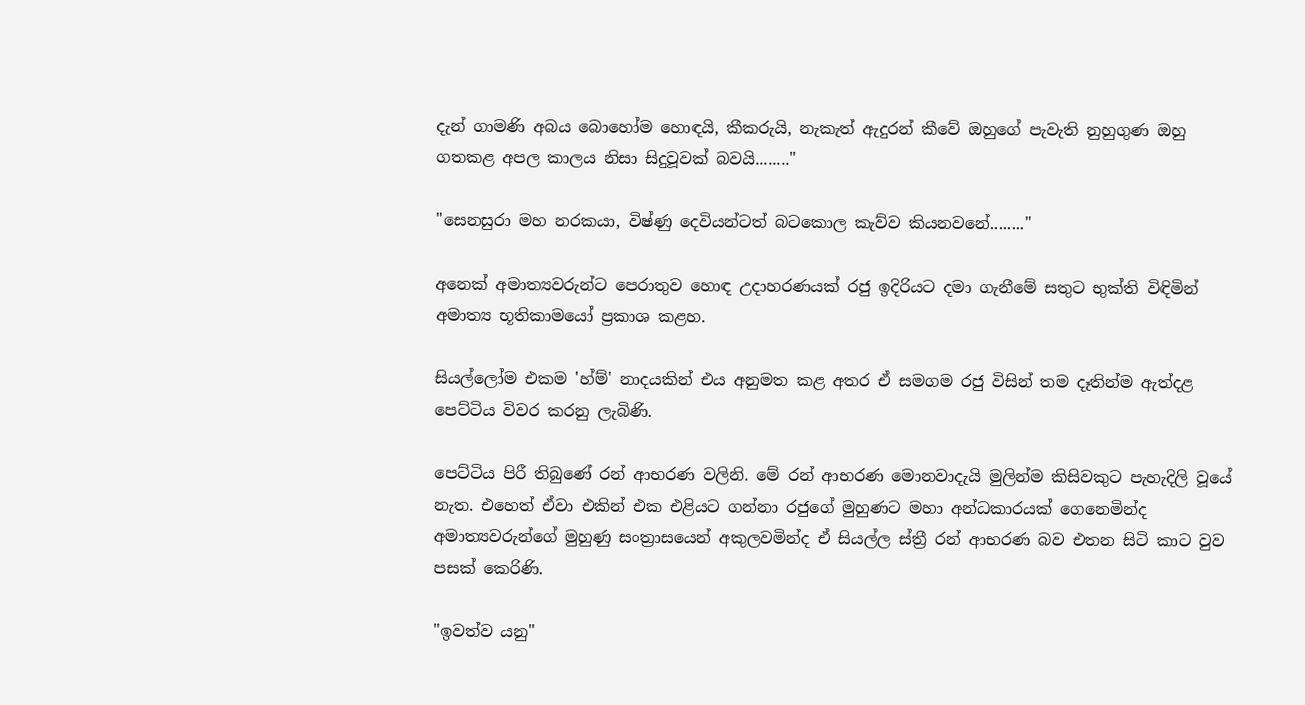දැන් ගාමණි අබය බොහෝම හොඳයි, කීකරුයි, නැකැත් ඇදුරන් කීවේ ඔහුගේ පැවැති නුහුගුණ ඔහු ගතකළ අපල කාලය නිසා සිදුවූවක්‌ බවයි........"

"සෙනසුරා මහ නරකයා, විෂ්ණු දෙවියන්ටත් බටකොල කැව්ව කියනවනේ........"

අනෙක්‌ අමාත්‍යවරුන්ට පෙරාතුව හොඳ උදාහරණයක්‌ රජු ඉදිරියට දමා ගැනීමේ සතුට භුක්‌ති විඳිමින් අමාත්‍ය භූතිකාමයෝ ප්‍රකාශ කළහ.

සියල්ලෝම එකම 'හ්ම්' නාදයකින් එය අනුමත කළ අතර ඒ සමගම රජු විසින් තම දෑතින්ම ඇත්දළ පෙට්‌ටිය විවර කරනු ලැබිණි.

පෙට්‌ටිය පිරී තිබුණේ රන් ආභරණ වලිනි. මේ රන් ආභරණ මොනවාදැයි මුලින්ම කිසිවකුට පැහැදිලි වූයේ නැත. එහෙත් ඒවා එකින් එක එළියට ගන්නා රජුගේ මුහුණට මහා අන්ධකාරයක්‌ ගෙනෙමින්ද අමාත්‍යවරුන්ගේ මුහුණු සංත්‍රාසයෙන් අකුලවමින්ද ඒ සියල්ල ස්‌ත්‍රී රන් ආභරණ බව එතන සිටි කාට වුව පසක්‌ කෙරිණි.

"ඉවත්ව යනු"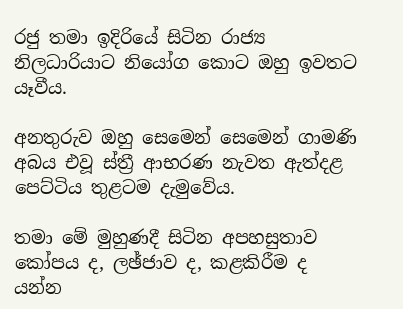රජු තමා ඉදිරියේ සිටින රාජ්‍ය නිලධාරියාට නියෝග කොට ඔහු ඉවතට යෑවීය.

අනතුරුව ඔහු සෙමෙන් සෙමෙන් ගාමණි අබය එවූ ස්‌ත්‍රී ආභරණ නැවත ඇත්දළ පෙට්‌ටිය තුළටම දැමුවේය.

තමා මේ මුහුණදී සිටින අපහසුතාව කෝපය ද, ලඡ්ජාව ද, කළකිරීම ද යන්න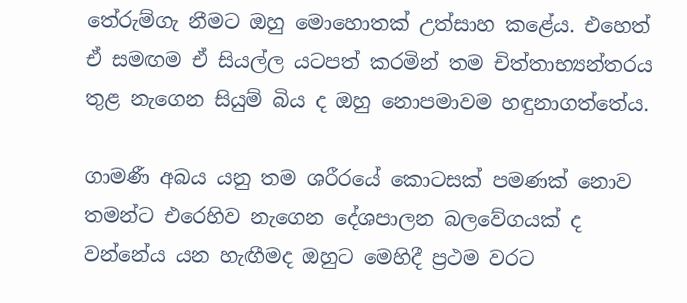තේරුම්ගැ නීමට ඔහු මොහොතක්‌ උත්සාහ කළේය. එහෙත් ඒ සමඟම ඒ සියල්ල යටපත් කරමින් තම චිත්තාභ්‍යන්තරය තුළ නැගෙන සියුම් බිය ද ඔහු නොපමාවම හඳුනාගත්තේය.

ගාමණී අබය යනු තම ශරීරයේ කොටසක්‌ පමණක්‌ නොව තමන්ට එරෙහිව නැගෙන දේශපාලන බලවේගයක්‌ ද වන්නේය යන හැඟීමද ඔහුට මෙහිදී ප්‍රථම වරට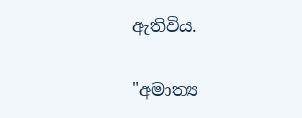ඇතිවිය.

"අමාත්‍ය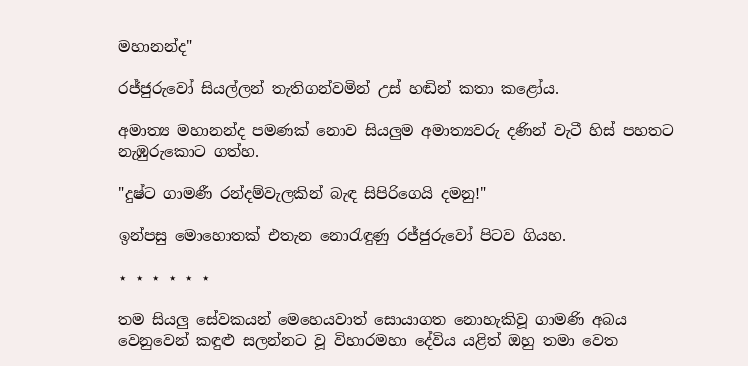මහානන්ද"

රජ්ජුරුවෝ සියල්ලන් තැතිගන්වමින් උස්‌ හඬින් කතා කළෝය.

අමාත්‍ය මහානන්ද පමණක්‌ නොව සියලුම අමාත්‍යවරු දණින් වැටී හිස්‌ පහතට නැඹුරුකොට ගත්හ.

"දුෂ්ට ගාමණී රන්දම්වැලකින් බැඳ සිපිරිගෙයි දමනු!"

ඉන්පසු මොහොතක්‌ එතැන නොරැඳුණු රජ්ජුරුවෝ පිටව ගියහ.

⋆ ⋆ ⋆ ⋆ ⋆ ⋆

තම සියලු සේවකයන් මෙහෙයවාත් සොයාගත නොහැකිවූ ගාමණි අබය වෙනුවෙන් කඳුළු සලන්නට වූ විහාරමහා දේවිය යළිත් ඔහු තමා වෙත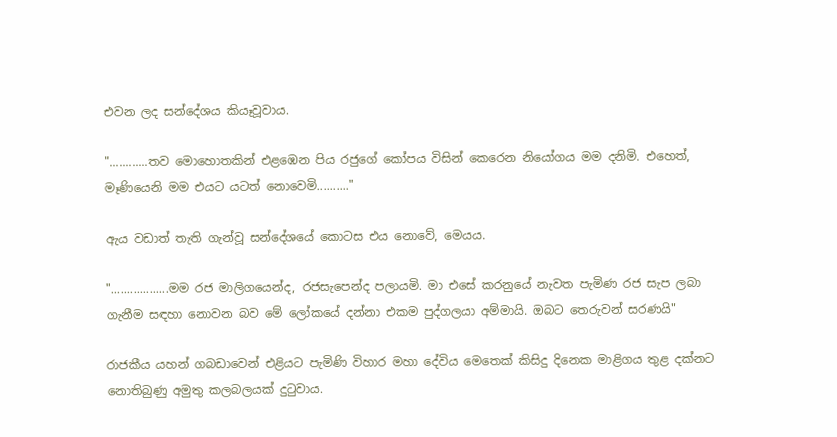එවන ලද සන්දේශය කියෑවූවාය.

"............තව මොහොතකින් එළඹෙන පිය රජුගේ කෝපය විසින් කෙරෙන නියෝගය මම දනිමි. එහෙත්, මෑණියෙනි මම එයට යටත් නොවෙමි.........."

ඇය වඩාත් තැති ගැන්වූ සන්දේශයේ කොටස එය නොවේ, මෙයය.

"..................මම රජ මාලිගයෙන්ද, රජසැපෙන්ද පලායමි. මා එසේ කරනුයේ නැවත පැමිණ රජ සැප ලබා ගැනීම සඳහා නොවන බව මේ ලෝකයේ දන්නා එකම පුද්ගලයා අම්මායි. ඔබට තෙරුවන් සරණයි"

රාජකීය යහන් ගබඩාවෙන් එළියට පැමිණි විහාර මහා දේවිය මෙතෙක්‌ කිසිදු දිනෙක මාළිගය තුළ දක්‌නට නොතිබුණු අමුතු කලබලයක්‌ දුටුවාය.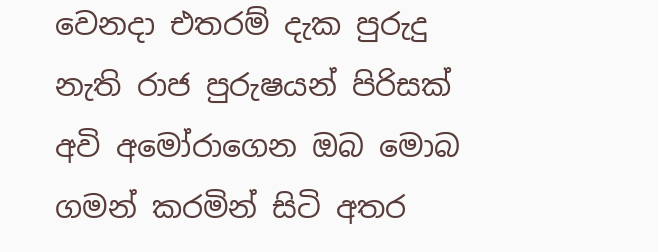වෙනදා එතරම් දැක පුරුදු නැති රාජ පුරුෂයන් පිරිසක්‌ අවි අමෝරාගෙන ඔබ මොබ ගමන් කරමින් සිටි අතර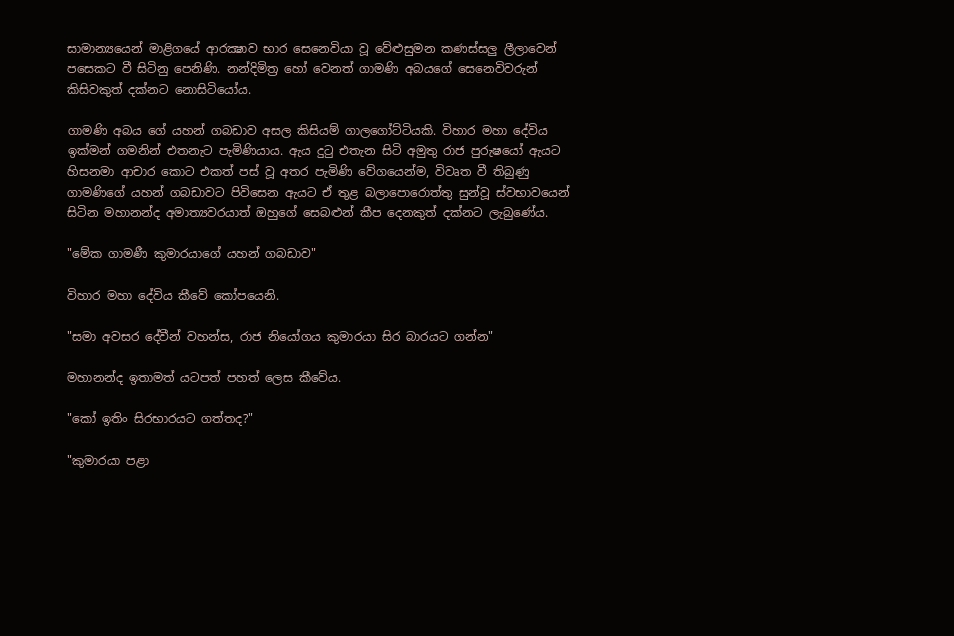සාමාන්‍යයෙන් මාළිගයේ ආරක්‍ෂාව භාර සෙනෙවියා වූ වේළුසුමන කණස්‌සලු ලීලාවෙන් පසෙකට වී සිටිනු පෙනිණි. නන්දිමිත්‍ර හෝ වෙනත් ගාමණි අබයගේ සෙනෙවිවරුන් කිසිවකුත් දක්‌නට නොසිටියෝය.

ගාමණි අබය ගේ යහන් ගබඩාව අසල කිසියම් ගාලගෝට්‌ටියකි. විහාර මහා දේවිය ඉක්‌මන් ගමනින් එතනැට පැමිණියාය. ඇය දුටු එතැන සිටි අමුතු රාජ පුරුෂයෝ ඇයට හිසනමා ආචාර කොට එකත් පස්‌ වූ අතර පැමිණි වේගයෙන්ම, විවෘත වී තිබුණු ගාමණිගේ යහන් ගබඩාවට පිවිසෙන ඇයට ඒ තුළ බලාපොරොත්තු සුන්වූ ස්‌වභාවයෙන් සිටින මහානන්ද අමාත්‍යවරයාත් ඔහුගේ සෙබළුන් කීප දෙනකුත් දක්‌නට ලැබුණේය.

"මේක ගාමණී කුමාරයාගේ යහන් ගබඩාව"

විහාර මහා දේවිය කීවේ කෝපයෙනි.

"සමා අවසර දේවීන් වහන්ස, රාජ නියෝගය කුමාරයා සිර බාරයට ගන්න"

මහානන්ද ඉතාමත් යටපත් පහත් ලෙස කීවේය.

"කෝ ඉතිං සිරභාරයට ගත්තද?"

"කුමාරයා පළා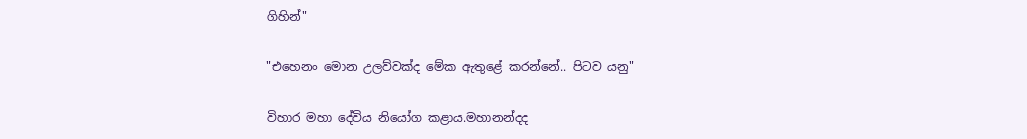ගිහින්"

"එහෙනං මොන උලව්වක්‌ද මේක ඇතුළේ කරන්නේ.. පිටව යනු"

විහාර මහා දේවිය නියෝග කළාය.මහානන්දද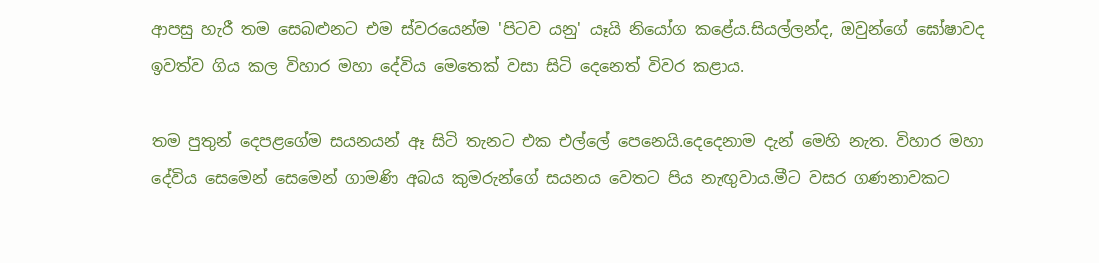ආපසු හැරී තම සෙබළුනට එම ස්‌වරයෙන්ම 'පිටව යනු' යෑයි නියෝග කළේය.සියල්ලන්ද, ඔවුන්ගේ ඝෝෂාවද ඉවත්ව ගිය කල විහාර මහා දේවිය මෙතෙක්‌ වසා සිටි දෙනෙත් විවර කළාය.

තම පුතුන් දෙපළගේම සයනයන් ඈ සිටි තැනට එක එල්ලේ පෙනෙයි.දෙදෙනාම දැන් මෙහි නැත. විහාර මහා දේවිය සෙමෙන් සෙමෙන් ගාමණි අබය කුමරුන්ගේ සයනය වෙතට පිය නැඟුවාය.මීට වසර ගණනාවකට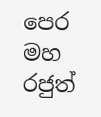පෙර මහ රජුත්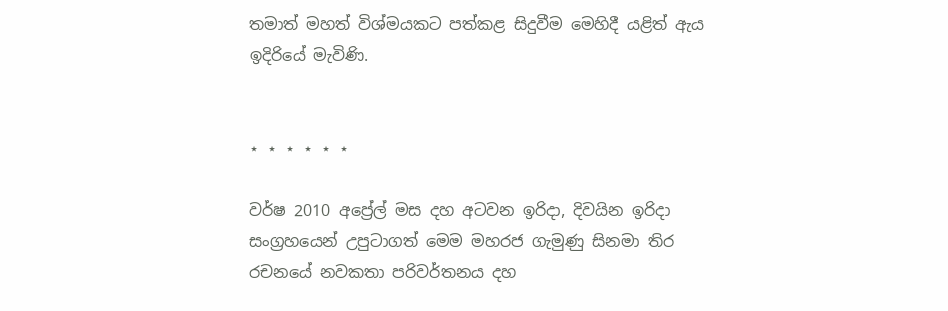තමාත් මහත් විශ්මයකට පත්කළ සිදුවීම මෙහිදී යළිත් ඇය ඉදිරියේ මැවිණි.


⋆ ⋆ ⋆ ⋆ ⋆ ⋆

වර්ෂ 2010 අප්‍රේල් මස දහ අටවන ඉරිදා, දිවයින ඉරිදා සංග්‍රහයෙන් උපුටාගත් මෙම මහරජ ගැමුණු සිනමා තිර රචනයේ නවකතා පරිවර්තනය දහ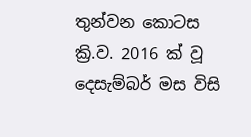තුන්වන කොටස ක්‍රි.ව. 2016 ක් වූ දෙසැම්බර් මස විසි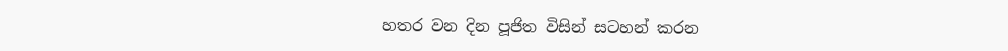හතර වන දින පූජිත විසින් සටහන් කරන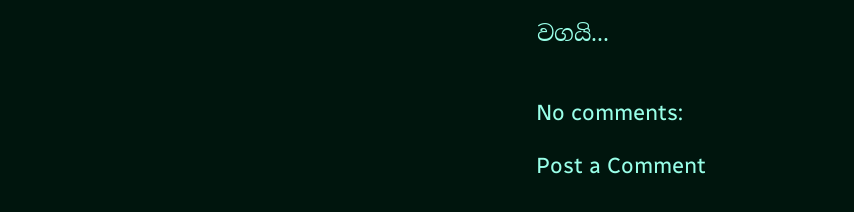වගයි...


No comments:

Post a Comment